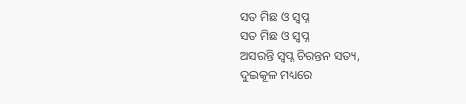ସତ ମିଛ ଓ ସ୍ଵପ୍ନ
ସତ ମିଛ ଓ ସ୍ଵପ୍ନ
ଅସରନ୍ତି ସ୍ଵପ୍ନ ଚିରନ୍ତନ ସତ୍ୟ,
ଦୁଇକୂଳ ମଧ୍ୟରେ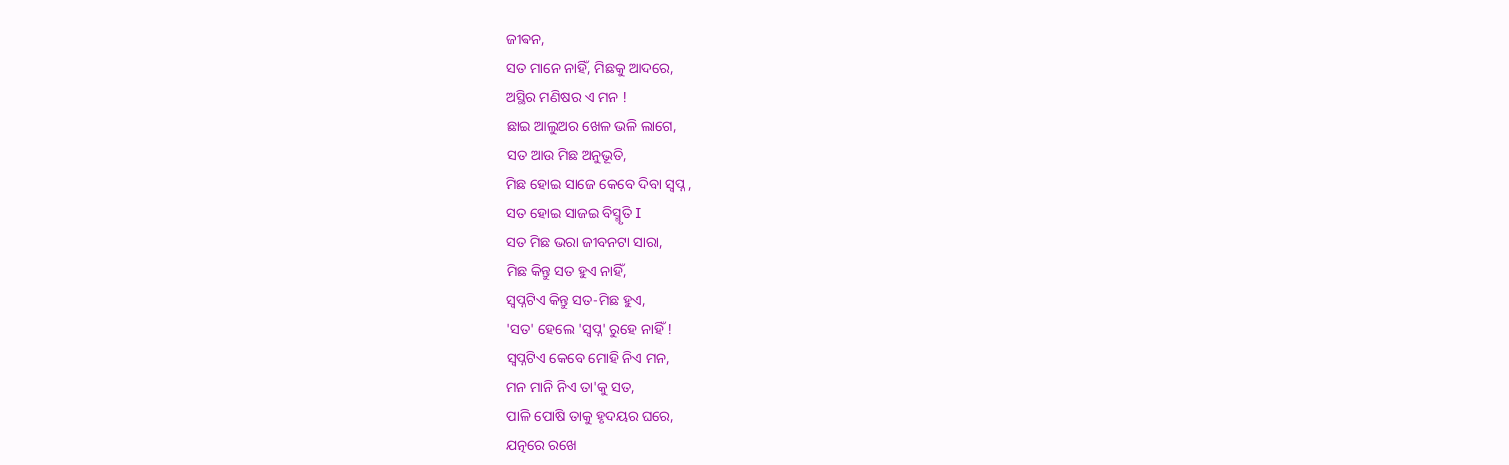ଜୀଵନ,
ସତ ମାନେ ନାହିଁ, ମିଛକୁ ଆଦରେ,
ଅସ୍ଥିର ମଣିଷର ଏ ମନ !
ଛାଇ ଆଲୁଅର ଖେଳ ଭଳି ଲାଗେ,
ସତ ଆଉ ମିଛ ଅନୁଭୂତି,
ମିଛ ହୋଇ ସାଜେ କେବେ ଦିବା ସ୍ଵପ୍ନ ,
ସତ ହୋଇ ସାଜଇ ବିସ୍ମୃତି I
ସତ ମିଛ ଭରା ଜୀବନଟା ସାରା,
ମିଛ କିନ୍ତୁ ସତ ହୁଏ ନାହିଁ,
ସ୍ବପ୍ନଟିଏ କିନ୍ତୁ ସତ-ମିଛ ହୁଏ,
'ସତ' ହେଲେ 'ସ୍ଵପ୍ନ' ରୁହେ ନାହିଁ !
ସ୍ଵପ୍ନଟିଏ କେବେ ମୋହି ନିଏ ମନ,
ମନ ମାନି ନିଏ ତା'କୁ ସତ,
ପାଳି ପୋଷି ତାକୁ ହୃଦୟର ଘରେ,
ଯତ୍ନରେ ରଖେ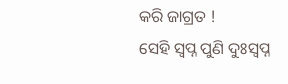କରି ଜାଗ୍ରତ !
ସେହି ସ୍ଵପ୍ନ ପୁଣି ଦୁଃସ୍ବପ୍ନ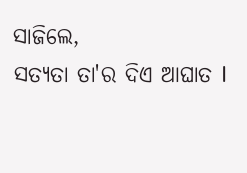ସାଜିଲେ,
ସତ୍ୟତା ତା'ର ଦିଏ ଆଘାତ I